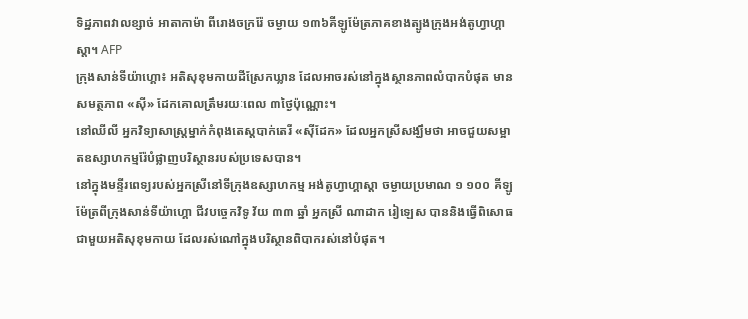ទិដ្ឋភាពវាលខ្សាច់ អាតាកាម៉ា ពីរោងចក្ររ៉ែ ចម្ងាយ ១៣៦គីឡូម៉ែត្រភាគខាងត្បូងក្រុងអង់តូហ្វាហ្គាស្ដា។ AFP
ក្រុងសាន់ទីយ៉ាហ្គោ៖ អតិសុខុមកាយដីស្រែកឃ្លាន ដែលអាចរស់នៅក្នុងស្ថានភាពលំបាកបំផុត មានសមត្ថភាព «ស៊ី» ដែកគោលត្រឹមរយៈពេល ៣ថ្ងៃប៉ុណ្ណោះ។
នៅឈីលី អ្នកវិទ្យាសាស្ដ្រម្នាក់កំពុងតេស្ដបាក់តេរី «ស៊ីដែក» ដែលអ្នកស្រីសង្ឃឹមថា អាចជួយសម្អាតឧស្សាហកម្មរ៉ែបំផ្លាញបរិស្ថានរបស់ប្រទេសបាន។
នៅក្នុងមន្ទីរពេទ្យរបស់អ្នកស្រីនៅទីក្រុងឧស្សាហកម្ម អង់តូហ្វាហ្គាស្ដា ចម្ងាយប្រមាណ ១ ១០០ គីឡូម៉ែត្រពីក្រុងសាន់ទីយ៉ាហ្គោ ជីវបច្ចេកវិទូ វ័យ ៣៣ ឆ្នាំ អ្នកស្រី ណាដាក រៀឡេស បាននិងធ្វើពិសោធជាមួយអតិសុខុមកាយ ដែលរស់ណៅក្នុងបរិស្ថានពិបាករស់នៅបំផុត។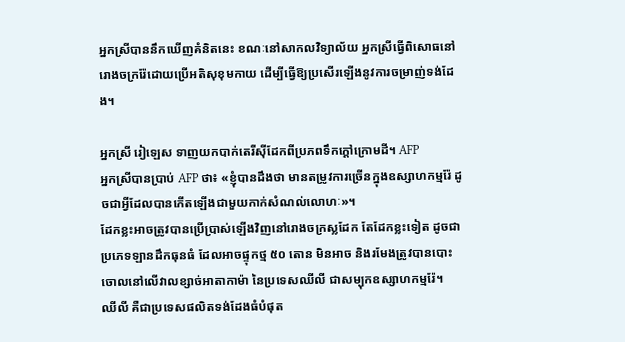អ្នកស្រីបាននឹកឃើញគំនិតនេះ ខណៈនៅសាកលវិទ្យាល័យ អ្នកស្រីធ្វើពិសោធនៅរោងចក្ររ៉ែដោយប្រើអតិសុខុមកាយ ដើម្បីធ្វើឱ្យប្រសើរឡើងនូវការចម្រាញ់ទង់ដែង។

អ្នកស្រី រៀឡេស ទាញយកបាក់តេរីស៊ីដែកពីប្រភពទឹកក្ដៅក្រោមដី។ AFP
អ្នកស្រីបានប្រាប់ AFP ថា៖ «ខ្ញុំបានដឹងថា មានតម្រូវការច្រើនក្នុងឧស្សាហកម្មរ៉ែ ដូចជាអ្វីដែលបានកើតឡើងជាមួយកាក់សំណល់លោហៈ»។
ដែកខ្លះអាចត្រូវបានប្រើប្រាស់ឡើងវិញនៅរោងចក្រស្លដែក តែដែកខ្លះទៀត ដូចជាប្រភេទឡានដឹកធុនធំ ដែលអាចផ្ទុកថ្ម ៥០ តោន មិនអាច និងរមែងត្រូវបានបោះចោលនៅលើវាលខ្សាច់អាតាកាម៉ា នៃប្រទេសឈីលី ជាសម្បុកឧស្សាហកម្មរ៉ែ។
ឈីលី គឺជាប្រទេសផលិតទង់ដែងធំបំផុត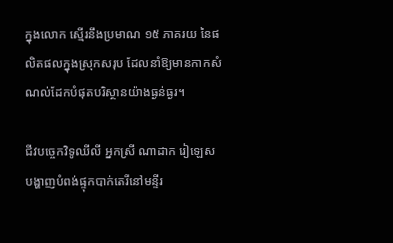ក្នុងលោក ស្មើរនឹងប្រមាណ ១៥ ភាគរយ នៃផលិតផលក្នុងស្រុកសរុប ដែលនាំឱ្យមានកាកសំណល់ដែកបំផុតបរិស្ថានយ៉ាងធ្ងន់ធ្ងរ។

ជីវបច្ចេកវិទូឈីលី អ្នកស្រី ណាដាក រៀឡេស បង្ហាញបំពង់ផ្ទុកបាក់តេរីនៅមន្ទីរ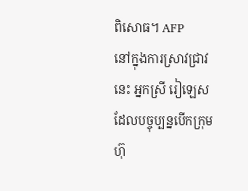ពិសោធ។ AFP
នៅក្នុងការស្រាវជ្រាវនេះ អ្នកស្រី រៀឡេស ដែលបច្ចុប្បន្នបើកក្រុមហ៊ុ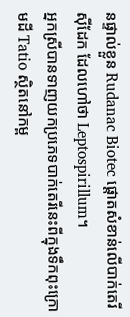នផ្ទាល់ខ្លួន Rudanac Biotec ផ្ដោតសំខាន់លើបាក់តេរីស៊ីដែក ដែលហៅថា Leptospirillum។
អ្នកស្រីបានទាញយកប្រភេទបាក់តេរីនេះពីក្នុងទឹកពុះក្រោមដី Tatio ស្ថិតនៅកម្ព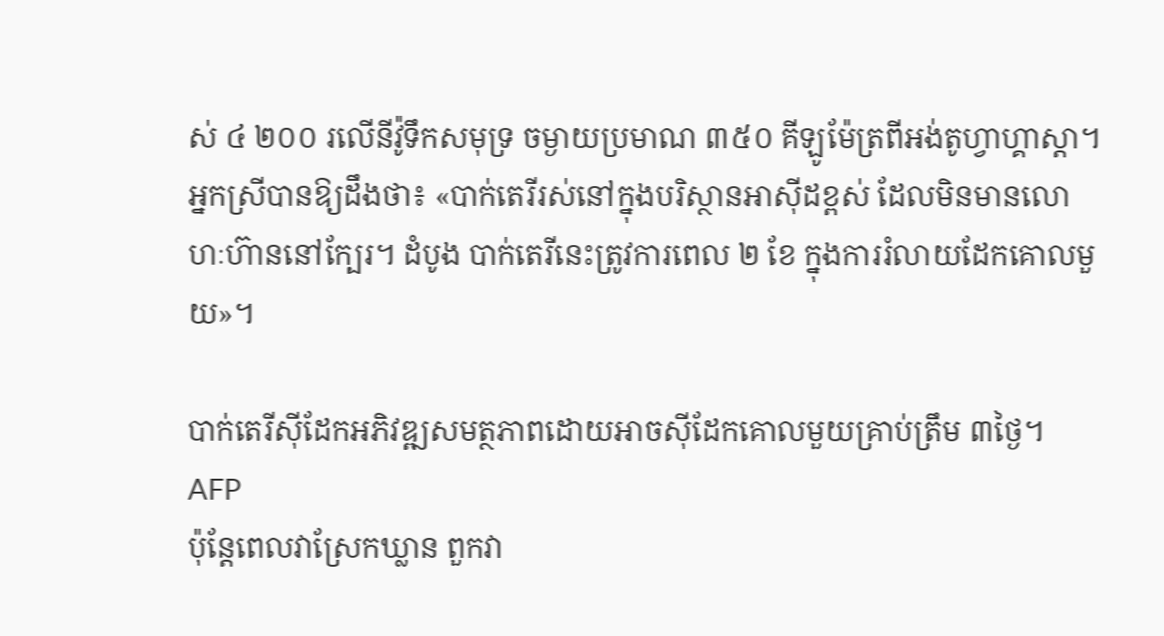ស់ ៤ ២០០ រលើនីវ៉ូទឹកសមុទ្រ ចម្ងាយប្រមាណ ៣៥០ គីឡូម៉ែត្រពីអង់តូហ្វាហ្គាស្ដា។
អ្នកស្រីបានឱ្យដឹងថា៖ «បាក់តេរីរស់នៅក្នុងបរិស្ថានអាស៊ីដខ្ពស់ ដែលមិនមានលោហៈហ៊ាននៅក្បែរ។ ដំបូង បាក់តេរីនេះត្រូវការពេល ២ ខែ ក្នុងការរំលាយដែកគោលមួយ»។

បាក់តេរីស៊ីដែកអភិវឌ្ឍសមត្ថភាពដោយអាចស៊ីដែកគោលមួយគ្រាប់ត្រឹម ៣ថ្ងៃ។ AFP
ប៉ុន្ដែពេលវាស្រែកឃ្លាន ពួកវា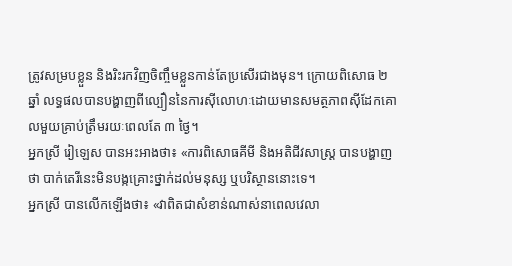ត្រូវសម្របខ្លួន និងរិះរកវិញចិញ្ចឹមខ្លួនកាន់តែប្រសើរជាងមុន។ ក្រោយពិសោធ ២ ឆ្នាំ លទ្ធផលបានបង្ហាញពីល្បឿននៃការស៊ីលោហៈដោយមានសមត្ថភាពស៊ីដែកគោលមួយគ្រាប់ត្រឹមរយៈពេលតែ ៣ ថ្ងៃ។
អ្នកស្រី រៀឡេស បានអះអាងថា៖ «ការពិសោធគីមី និងអតិជីវសាស្ដ្រ បានបង្ហាញថា បាក់តេរីនេះមិនបង្កគ្រោះថ្នាក់ដល់មនុស្ស ឬបរិស្ថាននោះទេ។
អ្នកស្រី បានលើកឡើងថា៖ «វាពិតជាសំខាន់ណាស់នាពេលវេលា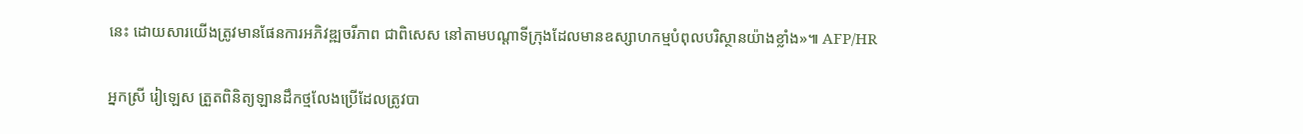នេះ ដោយសារយើងត្រូវមានផែនការអភិវឌ្ឍចរីភាព ជាពិសេស នៅតាមបណ្ដាទីក្រុងដែលមានឧស្សាហកម្មបំពុលបរិស្ថានយ៉ាងខ្លាំង»៕ AFP/HR

អ្នកស្រី រៀឡេស ត្រួតពិនិត្យឡានដឹកថ្មលែងប្រើដែលត្រូវបា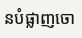នបំផ្លាញចោ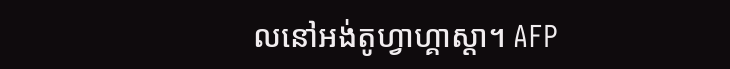លនៅអង់តូហ្វាហ្គាស្ដា។ AFP